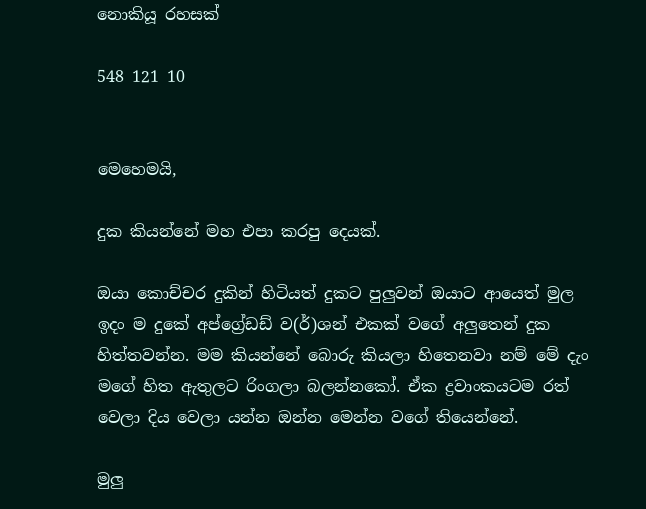නොකියූ රහසක්

548 121 10


මෙහෙමයි,

දුක කියන්නේ මහ එපා කරපු දෙයක්.

ඔයා කොච්චර දුකින් හිටියත් දුකට පුලුවන් ඔයාට ආයෙත් මුල ඉදං ම දුකේ අප්ග්‍රේඩඩ් ව(ර්)ශන් එකක් වගේ අලුතෙන් දුක හිත්තවන්න. මම කියන්නේ බොරු කියලා හිතෙනවා නම් මේ දැං මගේ හිත ඇතුලට රිංගලා බලන්නකෝ. ඒක ද්‍රවාංකයටම රත් වෙලා දිය වෙලා යන්න ඔන්න මෙන්න වගේ තියෙන්නේ.

මුලු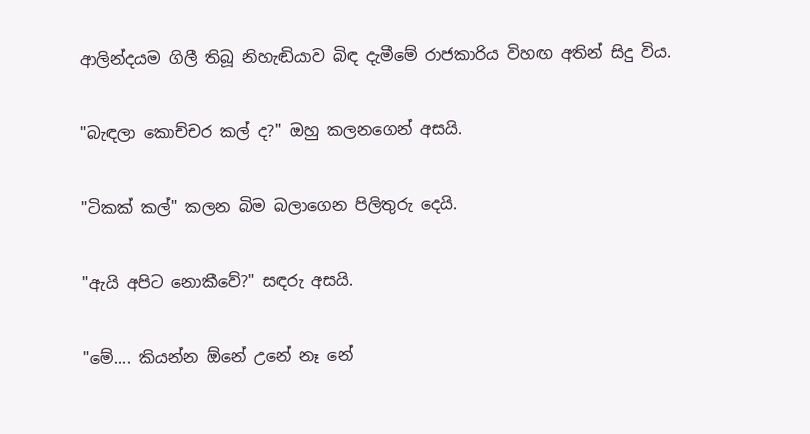ආලින්දයම ගිලී තිබූ නිහැඬියාව බිඳ දැමීමේ රාජකාරිය විහඟ අතින් සිදු විය.

"බැඳලා කොච්චර කල් ද?" ඔහු කලනගෙන් අසයි.

"ටිකක් කල්" කලන බිම බලාගෙන පිලිතුරු දෙයි.

"ඇයි අපිට නොකීවේ?" සඳරු අසයි.

"මේ.... කියන්න ඕනේ උනේ නෑ නේ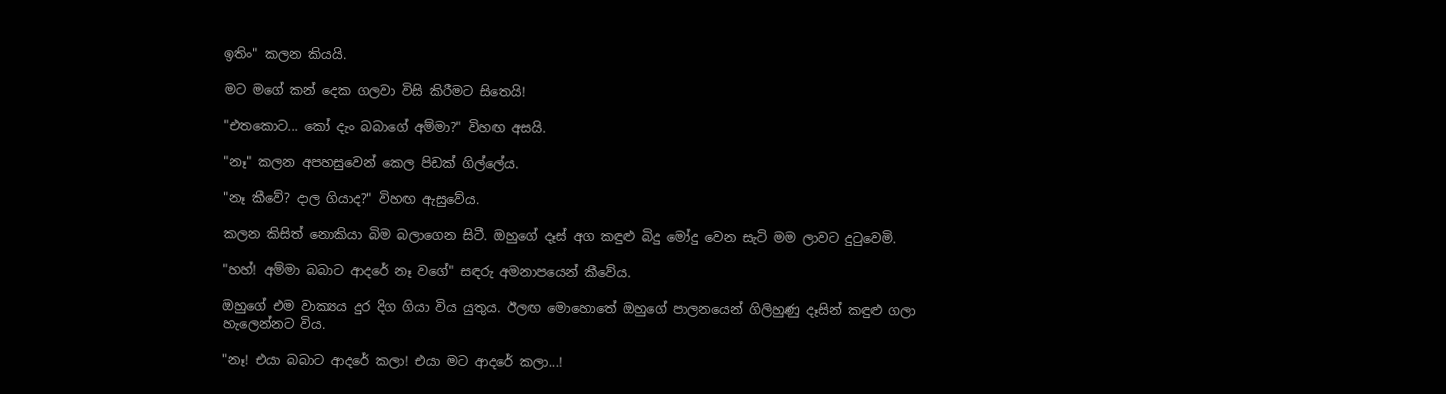ඉතිං" කලන කියයි.

මට මගේ කන් දෙක ගලවා විසි කිරීමට සිතෙයි!

"එතකොට... කෝ දැං බබාගේ අම්මා?" විහඟ අසයි.

"නෑ" කලන අපහසුවෙන් කෙල පිඩක් ගිල්ලේය.

"නෑ කීවේ? දාල ගියාද?" විහඟ ඇසුවේය.

කලන කිසිත් නොකියා බිම බලාගෙන සිටී. ඔහුගේ දෑස් අග කඳුළු බිදු මෝදු වෙන සැටි මම ලාවට දුටුවෙමි.

"හහ්! අම්මා බබාට ආදරේ නෑ වගේ" සඳරු අමනාපයෙන් කීවේය.

ඔහුගේ එම වාක්‍යය දුර දිග ගියා විය යුතුය. ඊලඟ මොහොතේ ඔහුගේ පාලනයෙන් ගිලිහුණු දෑසින් කඳුළු ගලා හැලෙන්නට විය.

"නෑ! එයා බබාට ආදරේ කලා! එයා මට ආදරේ කලා...!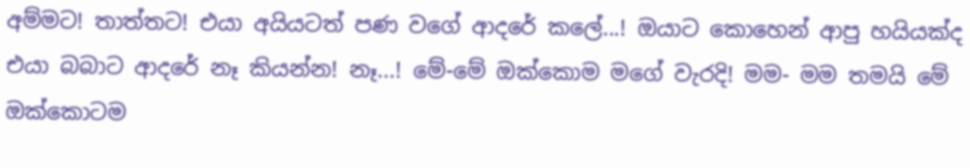අම්මට! තාත්තට! එයා අයියටත් පණ වගේ ආදරේ කලේ...! ඔයාට කොහෙන් ආපු හයියක්ද එයා බබාට ආදරේ නෑ කියන්න! නෑ...! මේ-මේ ඔක්කොම මගේ වැරදි! මම- මම තමයි මේ ඔක්කොටම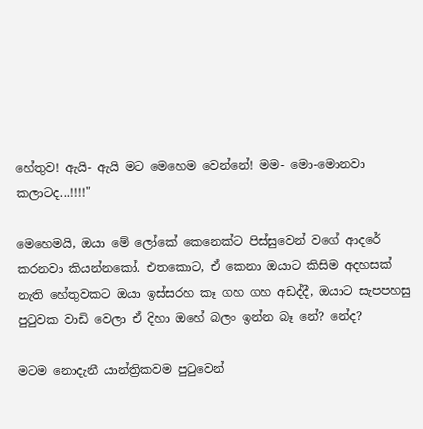හේතුව! ඇයි- ඇයි මට මෙහෙම වෙන්නේ! මම- මො-මොනවා කලාටද...!!!!"

මෙහෙමයි, ඔයා මේ ලෝකේ කෙනෙක්ට පිස්සුවෙන් වගේ ආදරේ කරනවා කියන්නකෝ. එතකොට, ඒ කෙනා ඔයාට කිසිම අදහසක් නැති හේතුවකට ඔයා ඉස්සරහ කෑ ගහ ගහ අඩද්දී, ඔයාට සැපපහසු පුටුවක වාඩි වෙලා ඒ දිහා ඔහේ බලං ඉන්න බෑ නේ? නේද?

මටම නොදැනී යාන්ත්‍රිකවම පුටුවෙන්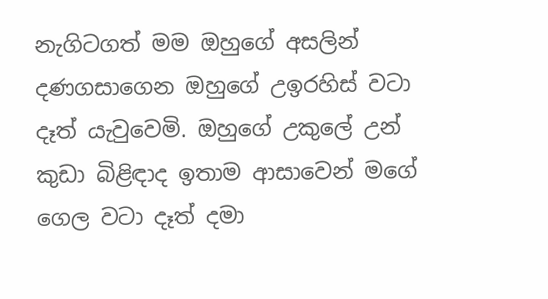නැගිටගත් මම ඔහුගේ අසලින් දණගසාගෙන ඔහුගේ උඉරහිස් වටා දෑත් යැවුවෙමි. ඔහුගේ උකුලේ උන් කුඩා බිළිඳාද ඉතාම ආසාවෙන් මගේ ගෙල වටා දෑත් දමා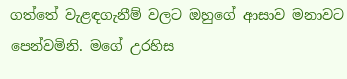ගත්තේ වැළඳගැනීම් වලට ඔහුගේ ආසාව මනාවට පෙන්වමිනි. මගේ උරහිස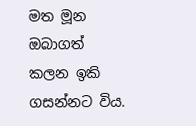මත මූන ඔබාගත් කලන ඉකි ගසන්නට විය.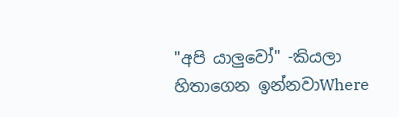"අපි යාලුවෝ" -කියලා හිතාගෙන ඉන්නවාWhere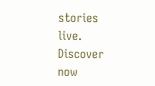stories live. Discover now